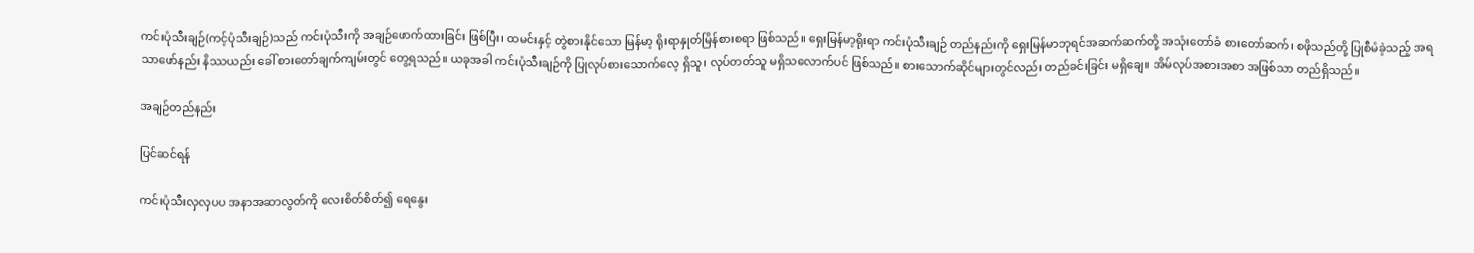ကင်းပုံသီးချဉ်(ကင့်ပုံသီးချဉ်)သည် ကင်းပုံသီးကို အချဉ်ဖောက်ထားခြင်း ဖြစ်ပြီး၊ ထမင်းနှင့် တွဲစားနိုင်သော မြန်မာ့ ရိုးရာနှုတ်မြိန်စားစရာ ဖြစ်သည်။ ရှေးမြန်မာ့ရိုးရာ ကင်းပုံသီးချဉ် တည်နည်းကို ရှေးမြန်မာဘုရင်အဆက်ဆက်တို့ အသုံးတော်ခံ စားတော်ဆက်၊ စဖိုသည်တို့ ပြုစီမံခဲ့သည့် အရသာဖော်နည်း နိဿယည်း ခေါ် စားတော်ချက်ကျမ်းတွင် တွေ့ရသည်။ ယခုအခါ ကင်းပုံသီးချဉ်ကို ပြုလုပ်စားသောက်လေ့ ရှိသူ၊ လုပ်တတ်သူ မရှိသလောက်ပင် ဖြစ်သည်။ စားသောက်ဆိုင်များတွင်လည်း တည်ခင်းခြင်း မရှိချေ။ အိမ်လုပ်အစားအစာ အဖြစ်သာ တည်ရှိသည်။

အချဉ်တည်နည်း

ပြင်ဆင်ရန်

ကင်းပုံသီးလှလှပပ အနာအဆာလွတ်ကို လေးစိတ်စိတ်၍ ရေနွေး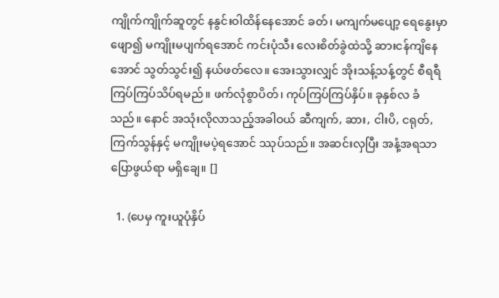ကျိုက်ကျိုက်ဆူတွင် နနွင်းဝါထိန်နေအောင် ခတ်၊ မကျက်မပျော့ ရေနွေးမှာ ဖျော၍ မကျိုးမပျက်ရအောင် ကင်းပုံသီး လေးစိတ်ခွဲထဲသို့ ဆားငန်ကျိနေအောင် သွတ်သွင်း၍ နယ်ဖတ်လေ။ အေးသွားလျှင် အိုးသန့်သန့်တွင် စီရရီ ကြပ်ကြပ်သိပ်ရမည်။ ဖက်လုံစွာပိတ်၊ ကုပ်ကြပ်ကြပ်နှိပ်။ ခုနှစ်လ ခံသည်။ နောင် အသုံးလိုလာသည့်အခါဝယ် ဆီကျက်, ဆား, ငါးပိ, ငရုတ်, ကြက်သွန်နှင့် မကျိုးမပဲ့ရအောင် ဿုပ်သည်။ အဆင်းလှပြီး အနံ့အရသာ ပြောဖွယ်ရာ မရှိချေ။ []

  1. (ပေမှ ကူးယူပုံနှိပ်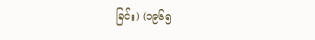ခြင်း) (၁၉၆၅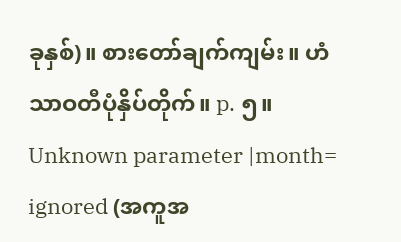ခုနှစ်)။ စားတော်ချက်ကျမ်း။ ဟံသာဝတီပုံနှိပ်တိုက်။ p. ၅။ Unknown parameter |month= ignored (အကူအ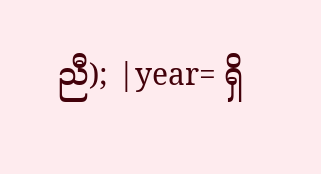ညီ); |year= ရှိ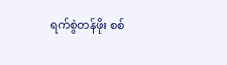ရက်စွဲတန်ဖိုး စစ်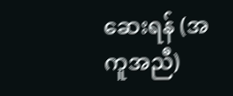ဆေးရန် (အကူအညီ)